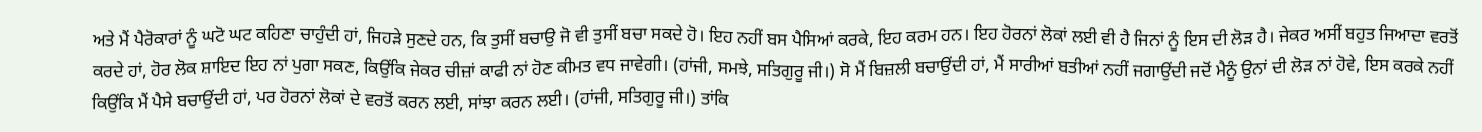ਅਤੇ ਮੈਂ ਪੈਰੋਕਾਰਾਂ ਨੂੰ ਘਟੋ ਘਟ ਕਹਿਣਾ ਚਾਹੁੰਦੀ ਹਾਂ, ਜਿਹੜੇ ਸੁਣਦੇ ਹਨ, ਕਿ ਤੁਸੀਂ ਬਚਾਉ ਜੋ ਵੀ ਤੁਸੀਂ ਬਚਾ ਸਕਦੇ ਹੋ। ਇਹ ਨਹੀਂ ਬਸ ਪੈਸਿਆਂ ਕਰਕੇ, ਇਹ ਕਰਮ ਹਨ। ਇਹ ਹੋਰਨਾਂ ਲੋਕਾਂ ਲਈ ਵੀ ਹੈ ਜਿਨਾਂ ਨੂੰ ਇਸ ਦੀ ਲੋੜ ਹੈ। ਜੇਕਰ ਅਸੀਂ ਬਹੁਤ ਜਿਆਦਾ ਵਰਤੋਂ ਕਰਦੇ ਹਾਂ, ਹੋਰ ਲੋਕ ਸ਼ਾਇਦ ਇਹ ਨਾਂ ਪੁਗਾ ਸਕਣ, ਕਿਉਂਕਿ ਜੇਕਰ ਚੀਜ਼ਾਂ ਕਾਫੀ ਨਾਂ ਹੋਣ ਕੀਮਤ ਵਧ ਜਾਵੇਗੀ। (ਹਾਂਜੀ, ਸਮਝੇ, ਸਤਿਗੁਰੂ ਜੀ।) ਸੋ ਮੈਂ ਬਿਜ਼ਲੀ ਬਚਾਉਂਦੀ ਹਾਂ, ਮੈਂ ਸਾਰੀਆਂ ਬਤੀਆਂ ਨਹੀਂ ਜਗਾਉਂਦੀ ਜਦੋਂ ਮੈਨੂੰ ਉਨਾਂ ਦੀ ਲੋੜ ਨਾਂ ਹੋਵੇ, ਇਸ ਕਰਕੇ ਨਹੀਂ ਕਿਉਂਕਿ ਮੈਂ ਪੈਸੇ ਬਚਾਉਂਦੀ ਹਾਂ, ਪਰ ਹੋਰਨਾਂ ਲੋਕਾਂ ਦੇ ਵਰਤੋਂ ਕਰਨ ਲਈ, ਸਾਂਝਾ ਕਰਨ ਲਈ। (ਹਾਂਜੀ, ਸਤਿਗੁਰੂ ਜੀ।) ਤਾਂਕਿ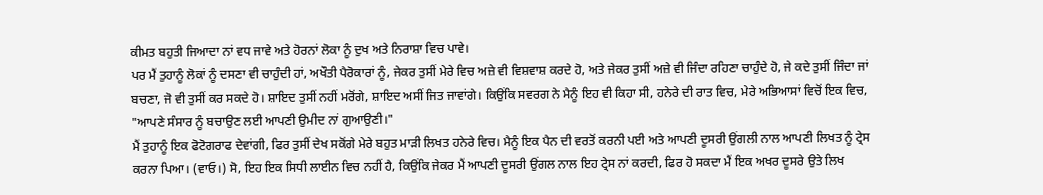ਕੀਮਤ ਬਹੁਤੀ ਜਿਆਦਾ ਨਾਂ ਵਧ ਜਾਵੇ ਅਤੇ ਹੋਰਨਾਂ ਲੋਕਾ ਨੂੰ ਦੁਖ ਅਤੇ ਨਿਰਾਸ਼ਾ ਵਿਚ ਪਾਵੇ।
ਪਰ ਮੈਂ ਤੁਹਾਨੂੰ ਲੋਕਾਂ ਨੂੰ ਦਸਣਾ ਵੀ ਚਾਹੁੰਦੀ ਹਾਂ, ਅਖੌਤੀ ਪੈਰੋਕਾਰਾਂ ਨੂੰ, ਜੇਕਰ ਤੁਸੀਂ ਮੇਰੇ ਵਿਚ ਅਜ਼ੇ ਵੀ ਵਿਸ਼ਵਾਸ਼ ਕਰਦੇ ਹੋ, ਅਤੇ ਜੇਕਰ ਤੁਸੀਂ ਅਜ਼ੇ ਵੀ ਜਿੰਦਾ ਰਹਿਣਾ ਚਾਹੁੰਦੇ ਹੋ, ਜੇ ਕਦੇ ਤੁਸੀਂ ਜਿੰਦਾ ਜਾਂ ਬਚਣਾ, ਜੋ ਵੀ ਤੁਸੀਂ ਕਰ ਸਕਦੇ ਹੋ। ਸ਼ਾਇਦ ਤੁਸੀਂ ਨਹੀਂ ਮਰੋਂਗੇ, ਸ਼ਾਇਦ ਅਸੀਂ ਜਿਤ ਜਾਵਾਂਗੇ। ਕਿਉਂਕਿ ਸਵਰਗ ਨੇ ਮੈਨੂੰ ਇਹ ਵੀ ਕਿਹਾ ਸੀ, ਹਨੇਰੇ ਦੀ ਰਾਤ ਵਿਚ, ਮੇਰੇ ਅਭਿਆਸਾਂ ਵਿਚੋਂ ਇਕ ਵਿਚ, "ਆਪਣੇ ਸੰਸਾਰ ਨੂੰ ਬਚਾਉਣ ਲਈ ਆਪਣੀ ਉਮੀਦ ਨਾਂ ਗੁਆਉਣੀ।"
ਮੈਂ ਤੁਹਾਨੂੰ ਇਕ ਫੋਟੋਗਰਾਫ ਦੇਵਾਂਗੀ, ਫਿਰ ਤੁਸੀਂ ਦੇਖ ਸਕੋਂਗੇ ਮੇਰੇ ਬਹੁਤ ਮਾੜੀ ਲਿਖਤ ਹਨੇਰੇ ਵਿਚ। ਮੈਨੂੰ ਇਕ ਪੈਨ ਦੀ ਵਰਤੋਂ ਕਰਨੀ ਪਈ ਅਤੇ ਆਪਣੀ ਦੂਸਰੀ ਉਂਗਲੀ ਨਾਲ ਆਪਣੀ ਲਿਖਤ ਨੂੰ ਟ੍ਰੇਸ ਕਰਨਾ ਪਿਆ। (ਵਾਓ।) ਸੋ, ਇਹ ਇਕ ਸਿਧੀ ਲਾਈਨ ਵਿਚ ਨਹੀਂ ਹੈ, ਕਿਉਂਕਿ ਜੇਕਰ ਮੈਂ ਆਪਣੀ ਦੂਸਰੀ ਉਂਗਲ ਨਾਲ ਇਹ ਟ੍ਰੇਸ ਨਾਂ ਕਰਦੀ, ਫਿਰ ਹੋ ਸਕਦਾ ਮੈਂ ਇਕ ਅਖਰ ਦੂਸਰੇ ਉਤੇ ਲਿਖ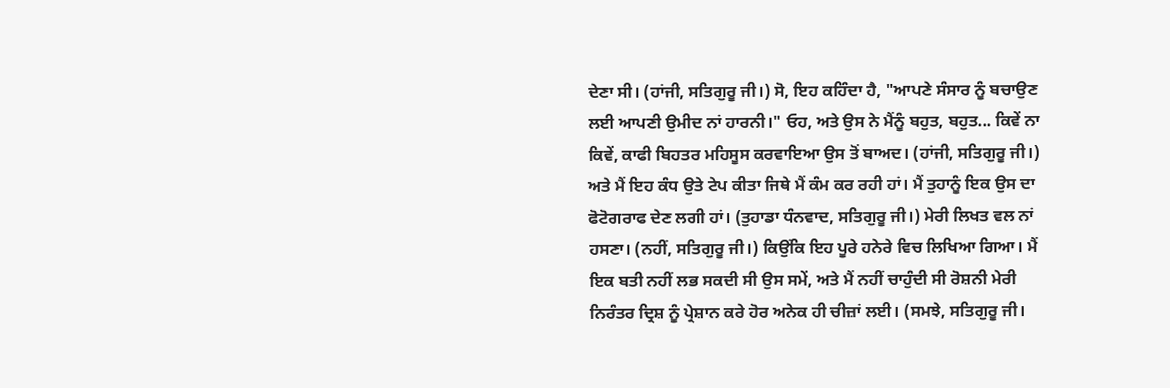ਦੇਣਾ ਸੀ। (ਹਾਂਜੀ, ਸਤਿਗੁਰੂ ਜੀ।) ਸੋ, ਇਹ ਕਹਿੰਦਾ ਹੈ, "ਆਪਣੇ ਸੰਸਾਰ ਨੂੰ ਬਚਾਉਣ ਲਈ ਆਪਣੀ ਉਮੀਦ ਨਾਂ ਹਾਰਨੀ।" ਓਹ, ਅਤੇ ਉਸ ਨੇ ਮੈਂਨੂੰ ਬਹੁਤ, ਬਹੁਤ... ਕਿਵੇਂ ਨਾ ਕਿਵੇਂ, ਕਾਫੀ ਬਿਹਤਰ ਮਹਿਸੂਸ ਕਰਵਾਇਆ ਉਸ ਤੋਂ ਬਾਅਦ। (ਹਾਂਜੀ, ਸਤਿਗੁਰੂ ਜੀ।) ਅਤੇ ਮੈਂ ਇਹ ਕੰਧ ਉਤੇ ਟੇਪ ਕੀਤਾ ਜਿਥੇ ਮੈਂ ਕੰਮ ਕਰ ਰਹੀ ਹਾਂ। ਮੈਂ ਤੁਹਾਨੂੰ ਇਕ ਉਸ ਦਾ ਫੋਟੋਗਰਾਫ ਦੇਣ ਲਗੀ ਹਾਂ। (ਤੁਹਾਡਾ ਧੰਨਵਾਦ, ਸਤਿਗੁਰੂ ਜੀ।) ਮੇਰੀ ਲਿਖਤ ਵਲ ਨਾਂ ਹਸਣਾ। (ਨਹੀਂ, ਸਤਿਗੁਰੂ ਜੀ।) ਕਿਉਂਕਿ ਇਹ ਪੂਰੇ ਹਨੇਰੇ ਵਿਚ ਲਿਖਿਆ ਗਿਆ। ਮੈਂ ਇਕ ਬਤੀ ਨਹੀਂ ਲਭ ਸਕਦੀ ਸੀ ਉਸ ਸਮੇਂ, ਅਤੇ ਮੈਂ ਨਹੀਂ ਚਾਹੁੰਦੀ ਸੀ ਰੋਸ਼ਨੀ ਮੇਰੀ ਨਿਰੰਤਰ ਦ੍ਰਿਸ਼ ਨੂੰ ਪ੍ਰੇਸ਼ਾਨ ਕਰੇ ਹੋਰ ਅਨੇਕ ਹੀ ਚੀਜ਼ਾਂ ਲਈ। (ਸਮਝੇ, ਸਤਿਗੁਰੂ ਜੀ।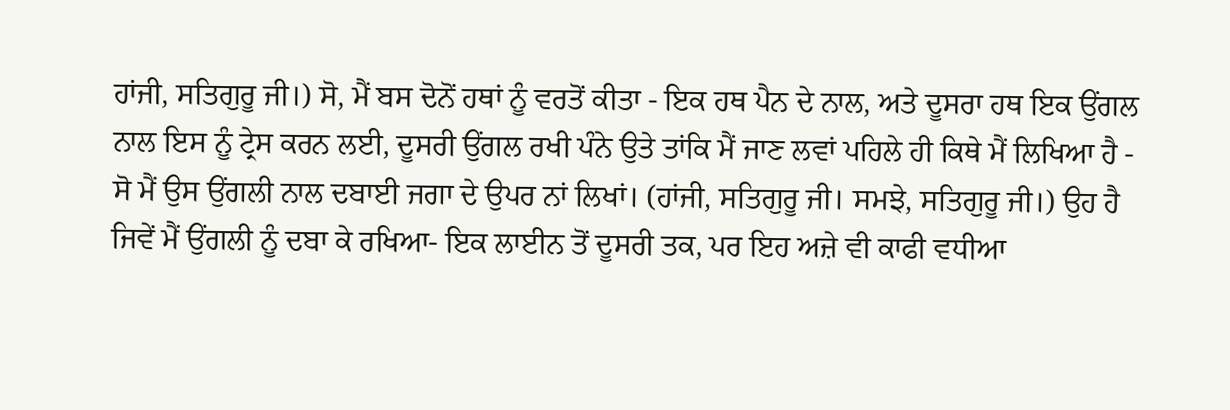ਹਾਂਜੀ, ਸਤਿਗੁਰੂ ਜੀ।) ਸੋ, ਮੈਂ ਬਸ ਦੋਨੋਂ ਹਥਾਂ ਨੂੰ ਵਰਤੋਂ ਕੀਤਾ - ਇਕ ਹਥ ਪੈਨ ਦੇ ਨਾਲ, ਅਤੇ ਦੂਸਰਾ ਹਥ ਇਕ ਉਂਗਲ ਨਾਲ ਇਸ ਨੂੰ ਟ੍ਰੇਸ ਕਰਨ ਲਈ, ਦੂਸਰੀ ਉਂਗਲ ਰਖੀ ਪੰਨੇ ਉਤੇ ਤਾਂਕਿ ਮੈਂ ਜਾਣ ਲਵਾਂ ਪਹਿਲੇ ਹੀ ਕਿਥੇ ਮੈਂ ਲਿਖਿਆ ਹੈ - ਸੋ ਮੈਂ ਉਸ ਉਂਗਲੀ ਨਾਲ ਦਬਾਈ ਜਗਾ ਦੇ ਉਪਰ ਨਾਂ ਲਿਖਾਂ। (ਹਾਂਜੀ, ਸਤਿਗੁਰੂ ਜੀ। ਸਮਝੇ, ਸਤਿਗੁਰੂ ਜੀ।) ਉਹ ਹੈ ਜਿਵੇਂ ਮੈਂ ਉਂਗਲੀ ਨੂੰ ਦਬਾ ਕੇ ਰਖਿਆ- ਇਕ ਲਾਈਨ ਤੋਂ ਦੂਸਰੀ ਤਕ, ਪਰ ਇਹ ਅਜ਼ੇ ਵੀ ਕਾਫੀ ਵਧੀਆ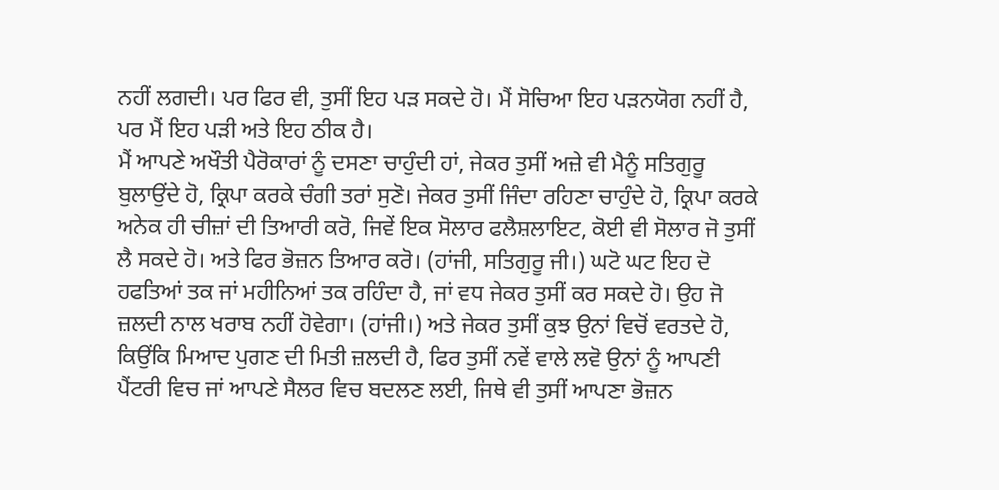ਨਹੀਂ ਲਗਦੀ। ਪਰ ਫਿਰ ਵੀ, ਤੁਸੀਂ ਇਹ ਪੜ ਸਕਦੇ ਹੋ। ਮੈਂ ਸੋਚਿਆ ਇਹ ਪੜਨਯੋਗ ਨਹੀਂ ਹੈ, ਪਰ ਮੈਂ ਇਹ ਪੜੀ ਅਤੇ ਇਹ ਠੀਕ ਹੈ।
ਮੈਂ ਆਪਣੇ ਅਖੌਤੀ ਪੈਰੋਕਾਰਾਂ ਨੂੰ ਦਸਣਾ ਚਾਹੁੰਦੀ ਹਾਂ, ਜੇਕਰ ਤੁਸੀਂ ਅਜ਼ੇ ਵੀ ਮੈਨੂੰ ਸਤਿਗੁਰੂ ਬੁਲਾਉਂਦੇ ਹੋ, ਕ੍ਰਿਪਾ ਕਰਕੇ ਚੰਗੀ ਤਰਾਂ ਸੁਣੋ। ਜੇਕਰ ਤੁਸੀਂ ਜਿੰਦਾ ਰਹਿਣਾ ਚਾਹੁੰਦੇ ਹੋ, ਕ੍ਰਿਪਾ ਕਰਕੇ ਅਨੇਕ ਹੀ ਚੀਜ਼ਾਂ ਦੀ ਤਿਆਰੀ ਕਰੋ, ਜਿਵੇਂ ਇਕ ਸੋਲਾਰ ਫਲੈਸ਼ਲਾਇਟ, ਕੋਈ ਵੀ ਸੋਲਾਰ ਜੋ ਤੁਸੀਂ ਲੈ ਸਕਦੇ ਹੋ। ਅਤੇ ਫਿਰ ਭੋਜ਼ਨ ਤਿਆਰ ਕਰੋ। (ਹਾਂਜੀ, ਸਤਿਗੁਰੂ ਜੀ।) ਘਟੋ ਘਟ ਇਹ ਦੋ ਹਫਤਿਆਂ ਤਕ ਜਾਂ ਮਹੀਨਿਆਂ ਤਕ ਰਹਿੰਦਾ ਹੈ, ਜਾਂ ਵਧ ਜੇਕਰ ਤੁਸੀਂ ਕਰ ਸਕਦੇ ਹੋ। ਉਹ ਜੋ ਜ਼ਲਦੀ ਨਾਲ ਖਰਾਬ ਨਹੀਂ ਹੋਵੇਗਾ। (ਹਾਂਜੀ।) ਅਤੇ ਜੇਕਰ ਤੁਸੀਂ ਕੁਝ ਉਨਾਂ ਵਿਚੋਂ ਵਰਤਦੇ ਹੋ, ਕਿਉਂਕਿ ਮਿਆਦ ਪੁਗਣ ਦੀ ਮਿਤੀ ਜ਼ਲਦੀ ਹੈ, ਫਿਰ ਤੁਸੀਂ ਨਵੇਂ ਵਾਲੇ ਲਵੋ ਉਨਾਂ ਨੂੰ ਆਪਣੀ ਪੈਂਟਰੀ ਵਿਚ ਜਾਂ ਆਪਣੇ ਸੈਲਰ ਵਿਚ ਬਦਲਣ ਲਈ, ਜਿਥੇ ਵੀ ਤੁਸੀਂ ਆਪਣਾ ਭੋਜ਼ਨ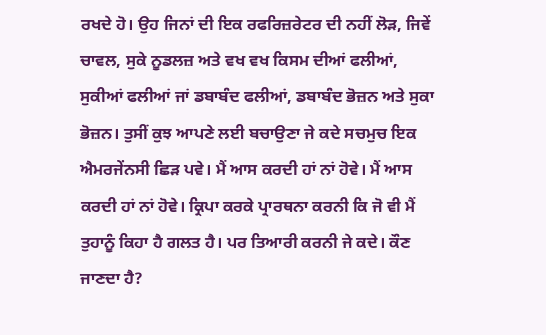ਰਖਦੇ ਹੋ। ਉਹ ਜਿਨਾਂ ਦੀ ਇਕ ਰਫਰਿਜ਼ਰੇਟਰ ਦੀ ਨਹੀਂ ਲੋੜ, ਜਿਵੇਂ ਚਾਵਲ, ਸੁਕੇ ਨੂਡਲਜ਼ ਅਤੇ ਵਖ ਵਖ ਕਿਸਮ ਦੀਆਂ ਫਲੀਆਂ, ਸੁਕੀਆਂ ਫਲੀਆਂ ਜਾਂ ਡਬਾਬੰਦ ਫਲੀਆਂ, ਡਬਾਬੰਦ ਭੋਜ਼ਨ ਅਤੇ ਸੁਕਾ ਭੋਜ਼ਨ। ਤੁਸੀਂ ਕੁਝ ਆਪਣੇ ਲਈ ਬਚਾਉਣਾ ਜੇ ਕਦੇ ਸਚਮੁਚ ਇਕ ਐਮਰਜੇਂਨਸੀ ਛਿੜ ਪਵੇ। ਮੈਂ ਆਸ ਕਰਦੀ ਹਾਂ ਨਾਂ ਹੋਵੇ। ਮੈਂ ਆਸ ਕਰਦੀ ਹਾਂ ਨਾਂ ਹੋਵੇ। ਕ੍ਰਿਪਾ ਕਰਕੇ ਪ੍ਰਾਰਥਨਾ ਕਰਨੀ ਕਿ ਜੋ ਵੀ ਮੈਂ ਤੁਹਾਨੂੰ ਕਿਹਾ ਹੈ ਗਲਤ ਹੈ। ਪਰ ਤਿਆਰੀ ਕਰਨੀ ਜੇ ਕਦੇ। ਕੌਣ ਜਾਣਦਾ ਹੈ?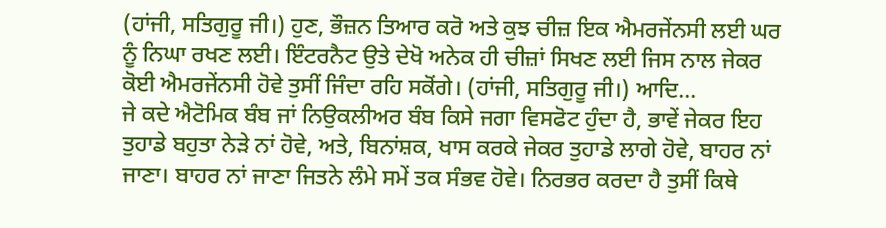(ਹਾਂਜੀ, ਸਤਿਗੁਰੂ ਜੀ।) ਹੁਣ, ਭੌਜ਼ਨ ਤਿਆਰ ਕਰੋ ਅਤੇ ਕੁਝ ਚੀਜ਼ ਇਕ ਐਮਰਜੇਂਨਸੀ ਲਈ ਘਰ ਨੂੰ ਨਿਘਾ ਰਖਣ ਲਈ। ਇੰਟਰਨੈਟ ਉਤੇ ਦੇਖੋ ਅਨੇਕ ਹੀ ਚੀਜ਼ਾਂ ਸਿਖਣ ਲਈ ਜਿਸ ਨਾਲ ਜੇਕਰ ਕੋਈ ਐਮਰਜੇਂਨਸੀ ਹੋਵੇ ਤੁਸੀਂ ਜਿੰਦਾ ਰਹਿ ਸਕੋਂਗੇ। (ਹਾਂਜੀ, ਸਤਿਗੁਰੂ ਜੀ।) ਆਦਿ...
ਜੇ ਕਦੇ ਐਟੋਮਿਕ ਬੰਬ ਜਾਂ ਨਿਉਕਲੀਅਰ ਬੰਬ ਕਿਸੇ ਜਗਾ ਵਿਸਫੋਟ ਹੁੰਦਾ ਹੈ, ਭਾਵੇਂ ਜੇਕਰ ਇਹ ਤੁਹਾਡੇ ਬਹੁਤਾ ਨੇੜੇ ਨਾਂ ਹੋਵੇ, ਅਤੇ, ਬਿਨਾਂਸ਼ਕ, ਖਾਸ ਕਰਕੇ ਜੇਕਰ ਤੁਹਾਡੇ ਲਾਗੇ ਹੋਵੇ, ਬਾਹਰ ਨਾਂ ਜਾਣਾ। ਬਾਹਰ ਨਾਂ ਜਾਣਾ ਜਿਤਨੇ ਲੰਮੇ ਸਮੇਂ ਤਕ ਸੰਭਵ ਹੋਵੇ। ਨਿਰਭਰ ਕਰਦਾ ਹੈ ਤੁਸੀਂ ਕਿਥੇ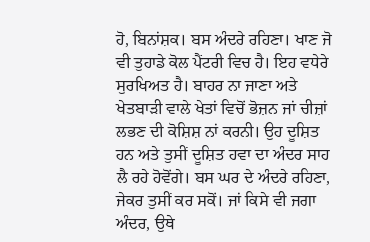ਹੋ, ਬਿਨਾਂਸ਼ਕ। ਬਸ ਅੰਦਰੇ ਰਹਿਣਾ। ਖਾਣ ਜੋ ਵੀ ਤੁਹਾਡੇ ਕੋਲ ਪੈਂਟਰੀ ਵਿਚ ਹੈ। ਇਹ ਵਧੇਰੇ ਸੁਰਖਿਅਤ ਹੈ। ਬਾਹਰ ਨਾ ਜਾਣਾ ਅਤੇ ਖੇਤਬਾੜੀ ਵਾਲੇ ਖੇਤਾਂ ਵਿਚੋਂ ਭੋਜ਼ਨ ਜਾਂ ਚੀਜ਼ਾਂ ਲਭਣ ਦੀ ਕੋਸ਼ਿਸ਼ ਨਾਂ ਕਰਨੀ। ਉਹ ਦੂਸ਼ਿਤ ਹਨ ਅਤੇ ਤੁਸੀਂ ਦੂਸ਼ਿਤ ਹਵਾ ਦਾ ਅੰਦਰ ਸਾਹ ਲੈ ਰਹੇ ਹੋਵੋਂਗੇ। ਬਸ ਘਰ ਦੇ ਅੰਦਰੇ ਰਹਿਣਾ, ਜੇਕਰ ਤੁਸੀਂ ਕਰ ਸਕੋਂ। ਜਾਂ ਕਿਸੇ ਵੀ ਜਗਾ ਅੰਦਰ, ਉਥੇ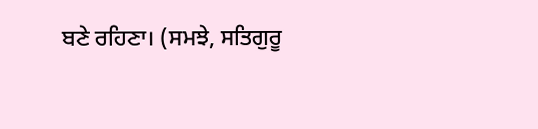ਬਣੇ ਰਹਿਣਾ। (ਸਮਝੇ, ਸਤਿਗੁਰੂ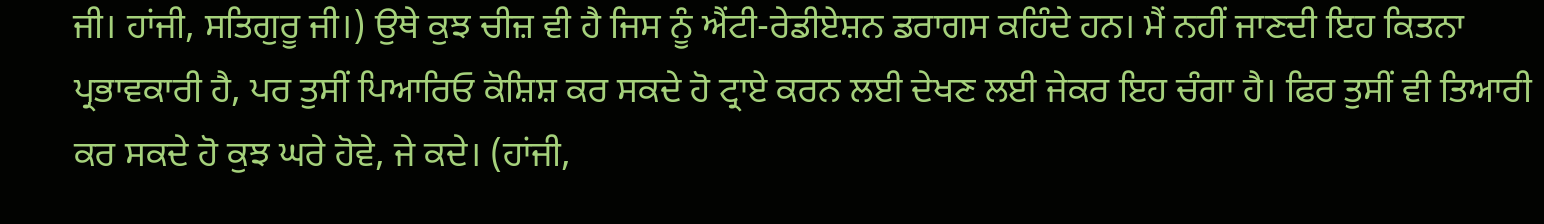ਜੀ। ਹਾਂਜੀ, ਸਤਿਗੁਰੂ ਜੀ।) ਉਥੇ ਕੁਝ ਚੀਜ਼ ਵੀ ਹੈ ਜਿਸ ਨੂੰ ਐਂਟੀ-ਰੇਡੀਏਸ਼ਨ ਡਰਾਗਸ ਕਹਿੰਦੇ ਹਨ। ਮੈਂ ਨਹੀਂ ਜਾਣਦੀ ਇਹ ਕਿਤਨਾ ਪ੍ਰਭਾਵਕਾਰੀ ਹੈ, ਪਰ ਤੁਸੀਂ ਪਿਆਰਿਓ ਕੋਸ਼ਿਸ਼ ਕਰ ਸਕਦੇ ਹੋ ਟ੍ਰਾਏ ਕਰਨ ਲਈ ਦੇਖਣ ਲਈ ਜੇਕਰ ਇਹ ਚੰਗਾ ਹੈ। ਫਿਰ ਤੁਸੀਂ ਵੀ ਤਿਆਰੀ ਕਰ ਸਕਦੇ ਹੋ ਕੁਝ ਘਰੇ ਹੋਵੇ, ਜੇ ਕਦੇ। (ਹਾਂਜੀ,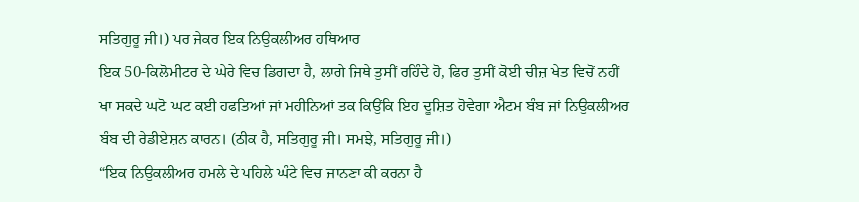ਸਤਿਗੁਰੂ ਜੀ।) ਪਰ ਜੇਕਰ ਇਕ ਨਿਉਕਲੀਅਰ ਹਥਿਆਰ
ਇਕ 50-ਕਿਲੋਮੀਟਰ ਦੇ ਘੇਰੇ ਵਿਚ ਡਿਗਦਾ ਹੈ, ਲਾਗੇ ਜਿਥੇ ਤੁਸੀਂ ਰਹਿੰਦੇ ਹੋ, ਫਿਰ ਤੁਸੀਂ ਕੋਈ ਚੀਜ਼ ਖੇਤ ਵਿਚੋਂ ਨਹੀਂ ਖਾ ਸਕਦੇ ਘਟੋ ਘਟ ਕਈ ਹਫਤਿਆਂ ਜਾਂ ਮਹੀਨਿਆਂ ਤਕ ਕਿਉਂਕਿ ਇਹ ਦੂਸ਼ਿਤ ਹੋਵੇਗਾ ਐਟਮ ਬੰਬ ਜਾਂ ਨਿਉਕਲੀਅਰ ਬੰਬ ਦੀ ਰੇਡੀਏਸ਼ਨ ਕਾਰਨ। (ਠੀਕ ਹੈ, ਸਤਿਗੁਰੂ ਜੀ। ਸਮਝੇ, ਸਤਿਗੁਰੂ ਜੀ।)
“ਇਕ ਨਿਉਕਲੀਅਰ ਹਮਲੇ ਦੇ ਪਹਿਲੇ ਘੰਟੇ ਵਿਚ ਜਾਨਣਾ ਕੀ ਕਰਨਾ ਹੈ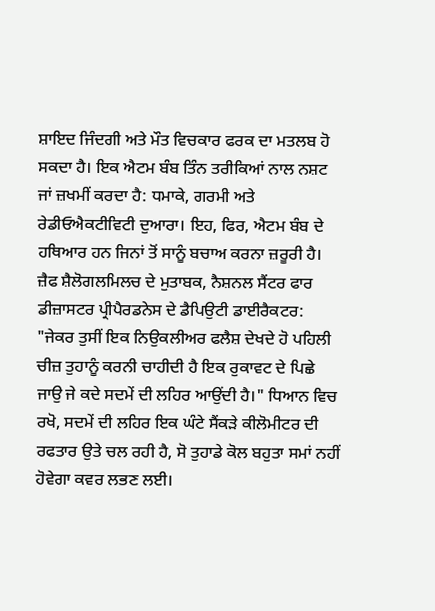ਸ਼ਾਇਦ ਜਿੰਦਗੀ ਅਤੇ ਮੌਤ ਵਿਚਕਾਰ ਫਰਕ ਦਾ ਮਤਲਬ ਹੋ ਸਕਦਾ ਹੈ। ਇਕ ਐਟਮ ਬੰਬ ਤਿੰਨ ਤਰੀਕਿਆਂ ਨਾਲ ਨਸ਼ਟ ਜਾਂ ਜ਼ਖਮੀਂ ਕਰਦਾ ਹੈ: ਧਮਾਕੇ, ਗਰਮੀ ਅਤੇ ਰੇਡੀਓਐਕਟੀਵਿਟੀ ਦੁਆਰਾ। ਇਹ, ਫਿਰ, ਐਟਮ ਬੰਬ ਦੇ ਹਥਿਆਰ ਹਨ ਜਿਨਾਂ ਤੋਂ ਸਾਨੂੰ ਬਚਾਅ ਕਰਨਾ ਜ਼ਰੂਰੀ ਹੈ।
ਜ਼ੈਫ ਸ਼ੈਲੋਗਲਮਿਲਚ ਦੇ ਮੁਤਾਬਕ, ਨੈਸ਼ਨਲ ਸੈਂਟਰ ਫਾਰ ਡੀਜ਼ਾਸਟਰ ਪ੍ਰੀਪੈਰਡਨੇਸ ਦੇ ਡੈਪਿਉਟੀ ਡਾਈਰੈਕਟਰ: "ਜੇਕਰ ਤੁਸੀਂ ਇਕ ਨਿਉਕਲੀਅਰ ਫਲੈਸ਼ ਦੇਖਦੇ ਹੋ ਪਹਿਲੀ ਚੀਜ਼ ਤੁਹਾਨੂੰ ਕਰਨੀ ਚਾਹੀਦੀ ਹੈ ਇਕ ਰੁਕਾਵਟ ਦੇ ਪਿਛੇ ਜਾਉ ਜੇ ਕਦੇ ਸਦਮੇਂ ਦੀ ਲਹਿਰ ਆਉਂਦੀ ਹੈ।" ਧਿਆਨ ਵਿਚ ਰਖੋ, ਸਦਮੇਂ ਦੀ ਲਹਿਰ ਇਕ ਘੰਟੇ ਸੈਂਕੜੇ ਕੀਲੋਮੀਟਰ ਦੀ ਰਫਤਾਰ ਉਤੇ ਚਲ ਰਹੀ ਹੈ, ਸੋ ਤੁਹਾਡੇ ਕੋਲ ਬਹੁਤਾ ਸਮਾਂ ਨਹੀਂ ਹੋਵੇਗਾ ਕਵਰ ਲਭਣ ਲਈ।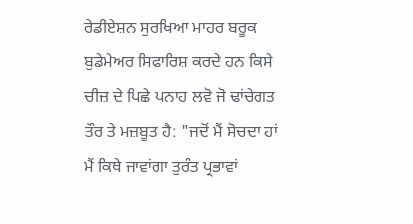ਰੇਡੀਏਸ਼ਨ ਸੁਰਖਿਆ ਮਾਹਰ ਬਰੂਕ ਬੁਡੇਮੇਅਰ ਸਿਫਾਰਿਸ਼ ਕਰਦੇ ਹਨ ਕਿਸੇ ਚੀਜ਼ ਦੇ ਪਿਛੇ ਪਨਾਹ ਲਵੋ ਜੋ ਢਾਂਚੇਗਤ ਤੌਰ ਤੇ ਮਜ਼ਬੂਤ ਹੈ: "ਜਦੋਂ ਮੈਂ ਸੋਚਦਾ ਹਾਂ ਮੈਂ ਕਿਥੇ ਜਾਵਾਂਗਾ ਤੁਰੰਤ ਪ੍ਰਭਾਵਾਂ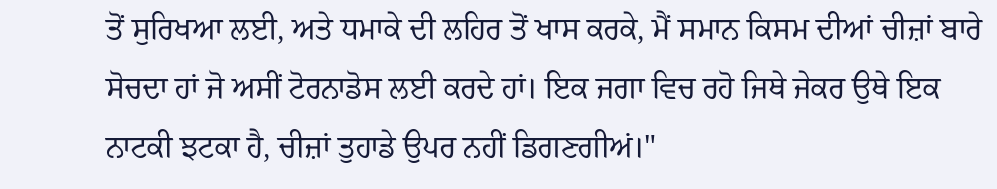ਤੋਂ ਸੁਰਿਖਆ ਲਈ, ਅਤੇ ਧਮਾਕੇ ਦੀ ਲਹਿਰ ਤੋਂ ਖਾਸ ਕਰਕੇ, ਮੈਂ ਸਮਾਨ ਕਿਸਮ ਦੀਆਂ ਚੀਜ਼ਾਂ ਬਾਰੇ ਸੋਚਦਾ ਹਾਂ ਜੋ ਅਸੀਂ ਟੋਰਨਾਡੋਸ ਲਈ ਕਰਦੇ ਹਾਂ। ਇਕ ਜਗਾ ਵਿਚ ਰਹੋ ਜਿਥੇ ਜੇਕਰ ਉਥੇ ਇਕ ਨਾਟਕੀ ਝਟਕਾ ਹੈ, ਚੀਜ਼ਾਂ ਤੁਹਾਡੇ ਉਪਰ ਨਹੀਂ ਡਿਗਣਗੀਅਂ।"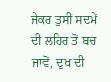ਜੇਕਰ ਤੁਸੀਂ ਸਦਮੇਂ ਦੀ ਲਹਿਰ ਤੋਂ ਬਚ ਜਾਵੋਂ, ਦੁਖ ਦੀ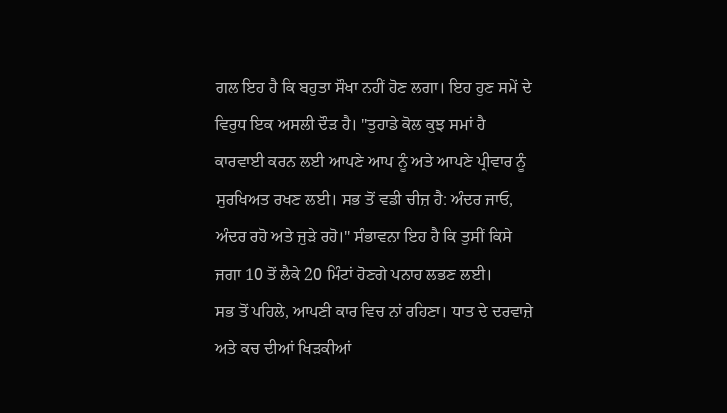ਗਲ ਇਹ ਹੈ ਕਿ ਬਹੁਤਾ ਸੌਖਾ ਨਹੀਂ ਹੋਣ ਲਗਾ। ਇਹ ਹੁਣ ਸਮੇਂ ਦੇ ਵਿਰੁਧ ਇਕ ਅਸਲੀ ਦੌੜ ਹੈ। "ਤੁਹਾਡੇ ਕੋਲ ਕੁਝ ਸਮਾਂ ਹੈ ਕਾਰਵਾਈ ਕਰਨ ਲਈ ਆਪਣੇ ਆਪ ਨੂੰ ਅਤੇ ਆਪਣੇ ਪ੍ਰੀਵਾਰ ਨੂੰ ਸੁਰਖਿਅਤ ਰਖਣ ਲਈ। ਸਭ ਤੋਂ ਵਡੀ ਚੀਜ਼ ਹੈ: ਅੰਦਰ ਜਾਓ, ਅੰਦਰ ਰਹੋ ਅਤੇ ਜੁੜੇ ਰਹੋ।" ਸੰਭਾਵਨਾ ਇਹ ਹੈ ਕਿ ਤੁਸੀਂ ਕਿਸੇ ਜਗਾ 10 ਤੋਂ ਲੈਕੇ 20 ਮਿੰਟਾਂ ਹੋਣਗੇ ਪਨਾਹ ਲਭਣ ਲਈ।
ਸਭ ਤੋਂ ਪਹਿਲੇ, ਆਪਣੀ ਕਾਰ ਵਿਚ ਨਾਂ ਰਹਿਣਾ। ਧਾਤ ਦੇ ਦਰਵਾਜ਼ੇ ਅਤੇ ਕਚ ਦੀਆਂ ਖਿੜਕੀਆਂ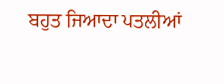ਬਹੁਤ ਜਿਆਦਾ ਪਤਲੀਆਂ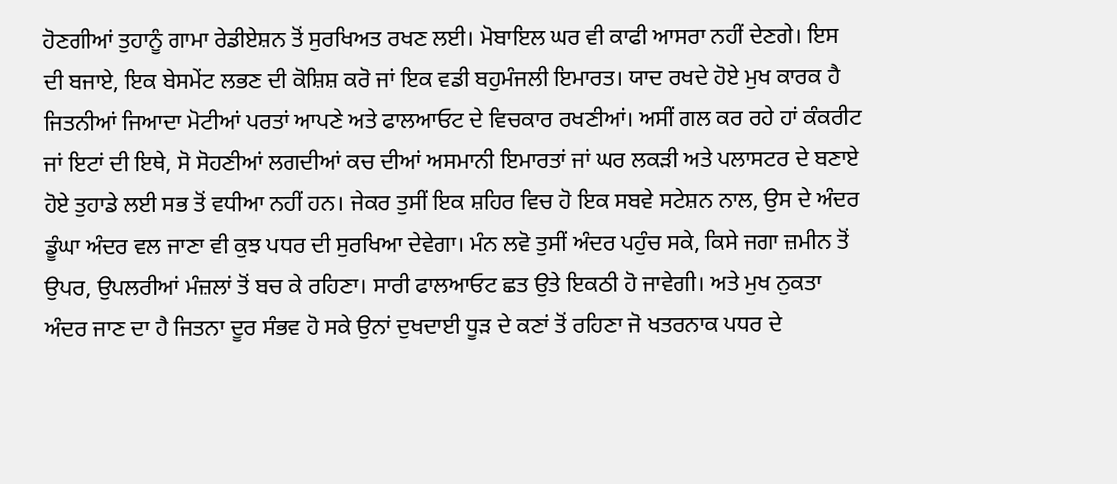ਹੋਣਗੀਆਂ ਤੁਹਾਨੂੰ ਗਾਮਾ ਰੇਡੀਏਸ਼ਨ ਤੋਂ ਸੁਰਖਿਅਤ ਰਖਣ ਲਈ। ਮੋਬਾਇਲ ਘਰ ਵੀ ਕਾਫੀ ਆਸਰਾ ਨਹੀਂ ਦੇਣਗੇ। ਇਸ ਦੀ ਬਜਾਏ, ਇਕ ਬੇਸਮੇਂਟ ਲਭਣ ਦੀ ਕੋਸ਼ਿਸ਼ ਕਰੋ ਜਾਂ ਇਕ ਵਡੀ ਬਹੁਮੰਜਲੀ ਇਮਾਰਤ। ਯਾਦ ਰਖਦੇ ਹੋਏ ਮੁਖ ਕਾਰਕ ਹੈ ਜਿਤਨੀਆਂ ਜਿਆਦਾ ਮੋਟੀਆਂ ਪਰਤਾਂ ਆਪਣੇ ਅਤੇ ਫਾਲਆਓਟ ਦੇ ਵਿਚਕਾਰ ਰਖਣੀਆਂ। ਅਸੀਂ ਗਲ ਕਰ ਰਹੇ ਹਾਂ ਕੰਕਰੀਟ ਜਾਂ ਇਟਾਂ ਦੀ ਇਥੇ, ਸੋ ਸੋਹਣੀਆਂ ਲਗਦੀਆਂ ਕਚ ਦੀਆਂ ਅਸਮਾਨੀ ਇਮਾਰਤਾਂ ਜਾਂ ਘਰ ਲਕੜੀ ਅਤੇ ਪਲਾਸਟਰ ਦੇ ਬਣਾਏ ਹੋਏ ਤੁਹਾਡੇ ਲਈ ਸਭ ਤੋਂ ਵਧੀਆ ਨਹੀਂ ਹਨ। ਜੇਕਰ ਤੁਸੀਂ ਇਕ ਸ਼ਹਿਰ ਵਿਚ ਹੋ ਇਕ ਸਬਵੇ ਸਟੇਸ਼ਨ ਨਾਲ, ਉਸ ਦੇ ਅੰਦਰ ਡੂੰਘਾ ਅੰਦਰ ਵਲ ਜਾਣਾ ਵੀ ਕੁਝ ਪਧਰ ਦੀ ਸੁਰਖਿਆ ਦੇਵੇਗਾ। ਮੰਨ ਲਵੋ ਤੁਸੀਂ ਅੰਦਰ ਪਹੁੰਚ ਸਕੇ, ਕਿਸੇ ਜਗਾ ਜ਼ਮੀਨ ਤੋਂ ਉਪਰ, ਉਪਲਰੀਆਂ ਮੰਜ਼ਲਾਂ ਤੋਂ ਬਚ ਕੇ ਰਹਿਣਾ। ਸਾਰੀ ਫਾਲਆਓਟ ਛਤ ਉਤੇ ਇਕਠੀ ਹੋ ਜਾਵੇਗੀ। ਅਤੇ ਮੁਖ ਨੁਕਤਾ ਅੰਦਰ ਜਾਣ ਦਾ ਹੈ ਜਿਤਨਾ ਦੂਰ ਸੰਭਵ ਹੋ ਸਕੇ ਉਨਾਂ ਦੁਖਦਾਈ ਧੂੜ ਦੇ ਕਣਾਂ ਤੋਂ ਰਹਿਣਾ ਜੋ ਖਤਰਨਾਕ ਪਧਰ ਦੇ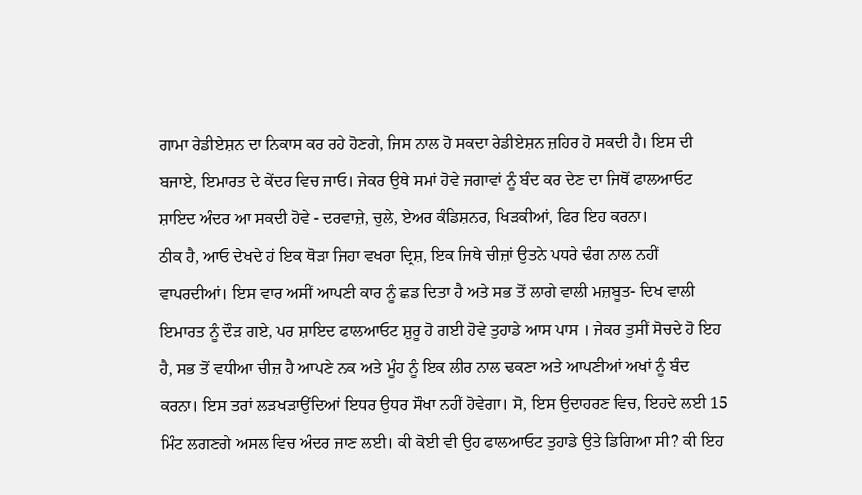ਗਾਮਾ ਰੇਡੀਏਸ਼ਨ ਦਾ ਨਿਕਾਸ ਕਰ ਰਹੇ ਹੋਣਗੇ, ਜਿਸ ਨਾਲ ਹੋ ਸਕਦਾ ਰੇਡੀਏਸ਼ਨ ਜ਼ਹਿਰ ਹੋ ਸਕਦੀ ਹੈ। ਇਸ ਦੀ ਬਜਾਏ, ਇਮਾਰਤ ਦੇ ਕੇਂਦਰ ਵਿਚ ਜਾਓ। ਜੇਕਰ ਉਥੇ ਸਮਾਂ ਹੋਵੇ ਜਗਾਵਾਂ ਨੂੰ ਬੰਦ ਕਰ ਦੇਣ ਦਾ ਜਿਥੋਂ ਫਾਲਆਓਟ ਸ਼ਾਇਦ ਅੰਦਰ ਆ ਸਕਦੀ ਹੋਵੇ - ਦਰਵਾਜ਼ੇ, ਚੁਲੇ, ਏਅਰ ਕੰਡਿਸ਼ਨਰ, ਖਿੜਕੀਆਂ, ਫਿਰ ਇਹ ਕਰਨਾ।
ਠੀਕ ਹੈ, ਆਓ ਦੇਖਦੇ ਹਂ ਇਕ ਥੋੜਾ ਜਿਹਾ ਵਖਰਾ ਦ੍ਰਿਸ਼, ਇਕ ਜਿਥੇ ਚੀਜ਼ਾਂ ਉਤਨੇ ਪਧਰੇ ਢੰਗ ਨਾਲ ਨਹੀਂ ਵਾਪਰਦੀਆਂ। ਇਸ ਵਾਰ ਅਸੀਂ ਆਪਣੀ ਕਾਰ ਨੂੰ ਛਡ ਦਿਤਾ ਹੈ ਅਤੇ ਸਭ ਤੋਂ ਲਾਗੇ ਵਾਲੀ ਮਜ਼ਬੂਤ- ਦਿਖ ਵਾਲੀ ਇਮਾਰਤ ਨੂੰ ਦੌੜ ਗਏ, ਪਰ ਸ਼ਾਇਦ ਫਾਲਆਓਟ ਸ਼ੁਰੂ ਹੋ ਗਈ ਹੋਵੇ ਤੁਹਾਡੇ ਆਸ ਪਾਸ । ਜੇਕਰ ਤੁਸੀਂ ਸੋਚਦੇ ਹੋ ਇਹ ਹੈ, ਸਭ ਤੋਂ ਵਧੀਆ ਚੀਜ਼ ਹੈ ਆਪਣੇ ਨਕ ਅਤੇ ਮੂੰਹ ਨੂੰ ਇਕ ਲੀਰ ਨਾਲ ਢਕਣਾ ਅਤੇ ਆਪਣੀਆਂ ਅਖਾਂ ਨੂੰ ਬੰਦ ਕਰਨਾ। ਇਸ ਤਰਾਂ ਲੜਖੜਾਉਂਦਿਆਂ ਇਧਰ ਉਧਰ ਸੌਖਾ ਨਹੀਂ ਹੋਵੇਗਾ। ਸੋ, ਇਸ ਉਦਾਹਰਣ ਵਿਚ, ਇਹਦੇ ਲਈ 15 ਮਿੰਟ ਲਗਣਗੇ ਅਸਲ ਵਿਚ ਅੰਦਰ ਜਾਣ ਲਈ। ਕੀ ਕੋਈ ਵੀ ਉਹ ਫਾਲਆਓਟ ਤੁਹਾਡੇ ਉਤੇ ਡਿਗਿਆ ਸੀ? ਕੀ ਇਹ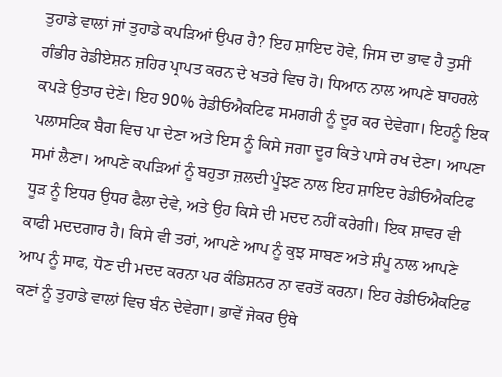ਤੁਹਾਡੇ ਵਾਲਾਂ ਜਾਂ ਤੁਹਾਡੇ ਕਪੜਿਆਂ ਉਪਰ ਹੈ? ਇਹ ਸ਼ਾਇਦ ਹੋਵੇ, ਜਿਸ ਦਾ ਭਾਵ ਹੈ ਤੁਸੀਂ ਗੰਭੀਰ ਰੇਡੀਏਸ਼ਨ ਜ਼ਹਿਰ ਪ੍ਰਾਪਤ ਕਰਨ ਦੇ ਖਤਰੇ ਵਿਚ ਹੋ। ਧਿਆਨ ਨਾਲ ਆਪਣੇ ਬਾਹਰਲੇ ਕਪੜੇ ਉਤਾਰ ਦੇਣੇ। ਇਹ 90% ਰੇਡੀਓਐਕਟਿਫ ਸਮਗਰੀ ਨੂੰ ਦੂਰ ਕਰ ਦੇਵੇਗਾ। ਇਹਨੂੰ ਇਕ ਪਲਾਸਟਿਕ ਬੈਗ ਵਿਚ ਪਾ ਦੇਣਾ ਅਤੇ ਇਸ ਨੂੰ ਕਿਸੇ ਜਗਾ ਦੂਰ ਕਿਤੇ ਪਾਸੇ ਰਖ ਦੇਣਾ। ਆਪਣਾ ਸਮਾਂ ਲੈਣਾ। ਆਪਣੇ ਕਪੜਿਆਂ ਨੂੰ ਬਹੁਤਾ ਜ਼ਲਦੀ ਪੂੰਝਣ ਨਾਲ ਇਹ ਸ਼ਾਇਦ ਰੇਡੀਓਐਕਟਿਫ ਧੂੜ ਨੂੰ ਇਧਰ ਉਧਰ ਫੈਲਾ ਦੇਵੇ, ਅਤੇ ਉਹ ਕਿਸੇ ਦੀ ਮਦਦ ਨਹੀਂ ਕਰੇਗੀ। ਇਕ ਸ਼ਾਵਰ ਵੀ ਕਾਫੀ ਮਦਦਗਾਰ ਹੈ। ਕਿਸੇ ਵੀ ਤਰਾਂ, ਆਪਣੇ ਆਪ ਨੂੰ ਕੁਝ ਸਾਬਣ ਅਤੇ ਸ਼ੰਪੂ ਨਾਲ ਆਪਣੇ ਆਪ ਨੂੰ ਸਾਫ, ਧੋਣ ਦੀ ਮਦਦ ਕਰਨਾ ਪਰ ਕੰਡਿਸ਼ਨਰ ਨਾ ਵਰਤੋਂ ਕਰਨਾ। ਇਹ ਰੇਡੀਓਐਕਟਿਫ ਕਣਾਂ ਨੂੰ ਤੁਹਾਡੇ ਵਾਲਾਂ ਵਿਚ ਬੰਨ ਦੇਵੇਗਾ। ਭਾਵੇਂ ਜੇਕਰ ਉਥੇ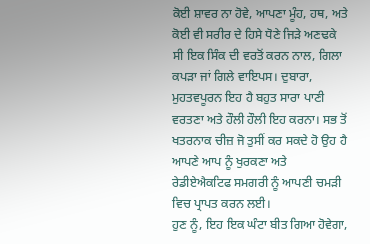ਕੋਈ ਸ਼ਾਵਰ ਨਾ ਹੋਵੇ, ਆਪਣਾ ਮੂੰਹ, ਹਥ, ਅਤੇ ਕੋਈ ਵੀ ਸਰੀਰ ਦੇ ਹਿਸੇ ਧੋਣੇ ਜਿੜੇ ਅਣਢਕੇ ਸੀ ਇਕ ਸਿੰਕ ਦੀ ਵਰਤੋਂ ਕਰਨ ਨਾਲ, ਗਿਲਾ ਕਪੜਾ ਜਾਂ ਗਿਲੇ ਵਾਇਪਸ। ਦੁਬਾਰਾ, ਮੁਹਤਵਪੂਰਨ ਇਹ ਹੈ ਬਹੁਤ ਸਾਰਾ ਪਾਣੀ ਵਰਤਣਾ ਅਤੇ ਹੌਲੀ ਹੌਲੀ ਇਹ ਕਰਨਾ। ਸਭ ਤੋਂ ਖਤਰਨਾਕ ਚੀਜ਼ ਜੋ ਤੁਸੀਂ ਕਰ ਸਕਦੇ ਹੋ ਉਹ ਹੈ ਆਪਣੇ ਆਪ ਨੂੰ ਖੁਰਕਣਾ ਅਤੇ ਰੇਡੀਏਐਕਟਿਫ ਸਮਗਰੀ ਨੂੰ ਆਪਣੀ ਚਮੜੀ ਵਿਚ ਪ੍ਰਾਪਤ ਕਰਨ ਲਈ।
ਹੁਣ ਨੂੰ, ਇਹ ਇਕ ਘੰਟਾ ਬੀਤ ਗਿਆ ਹੋਵੇਗਾ,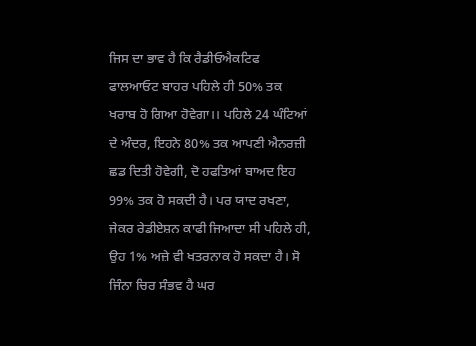ਜਿਸ ਦਾ ਭਾਵ ਹੈ ਕਿ ਰੈਡੀਓਐਕਟਿਫ ਫਾਲਆਓਟ ਬਾਹਰ ਪਹਿਲੇ ਹੀ 50% ਤਕ ਖਰਾਬ ਹੋ ਗਿਆ ਹੋਵੇਗਾ।। ਪਹਿਲੇ 24 ਘੰਟਿਆਂ ਦੇ ਅੰਦਰ, ਇਹਨੇ 80% ਤਕ ਆਪਣੀ ਐਨਰਜ਼ੀ ਛਡ ਦਿਤੀ ਹੋਵੇਗੀ, ਦੋ ਹਫਤਿਆਂ ਬਾਅਦ ਇਹ 99% ਤਕ ਹੋ ਸਕਦੀ ਹੈ। ਪਰ ਯਾਦ ਰਖਣਾ, ਜੇਕਰ ਰੇਡੀਏਸ਼ਨ ਕਾਫੀ ਜਿਆਦਾ ਸੀ ਪਹਿਲੇ ਹੀ, ਉਹ 1% ਅਜ਼ੇ ਵੀ ਖਤਰਨਾਕ ਹੋ ਸਕਦਾ ਹੈ। ਸੋ ਜਿੰਨਾ ਚਿਰ ਸੰਭਵ ਹੈ ਘਰ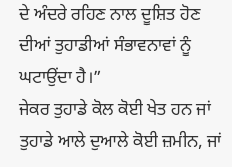ਦੇ ਅੰਦਰੇ ਰਹਿਣ ਨਾਲ ਦੂਸ਼ਿਤ ਹੋਣ ਦੀਆਂ ਤੁਹਾਡੀਆਂ ਸੰਭਾਵਨਾਵਾਂ ਨੂੰ ਘਟਾਉਂਦਾ ਹੈ।”
ਜੇਕਰ ਤੁਹਾਡੇ ਕੋਲ ਕੋਈ ਖੇਤ ਹਨ ਜਾਂ ਤੁਹਾਡੇ ਆਲੇ ਦੁਆਲੇ ਕੋਈ ਜ਼ਮੀਨ, ਜਾਂ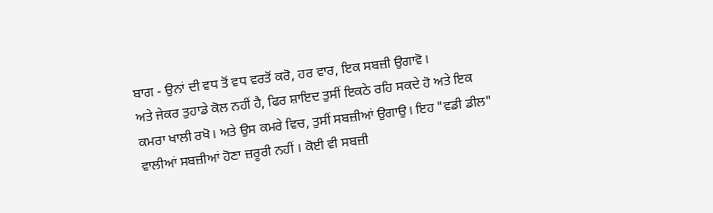ਬਾਗ - ਉਨਾਂ ਦੀ ਵਧ ਤੋਂ ਵਧ ਵਰਤੋਂ ਕਰੋ, ਹਰ ਵਾਰ, ਇਕ ਸਬਜ਼ੀ ਉਗਾਵੋ।
ਅਤੇ ਜੇਕਰ ਤੁਹਾਡੇ ਕੋਲ ਨਹੀਂ ਹੈ, ਫਿਰ ਸ਼ਾਇਦ ਤੁਸੀਂ ਇਕਠੇ ਰਹਿ ਸਕਦੇ ਹੋ ਅਤੇ ਇਕ ਕਮਰਾ ਖਾਲੀ ਰਖੋ। ਅਤੇ ਉਸ ਕਮਰੇ ਵਿਚ, ਤੁਸੀਂ ਸਬਜ਼ੀਆਂ ਉਗਾਉ। ਇਹ "ਵਡੀ ਡੀਲ" ਵਾਲੀਆਂ ਸਬਜ਼ੀਆਂ ਹੋਣਾ ਜ਼ਰੂਰੀ ਨਹੀਂ । ਕੋਈ ਵੀ ਸਬਜ਼ੀ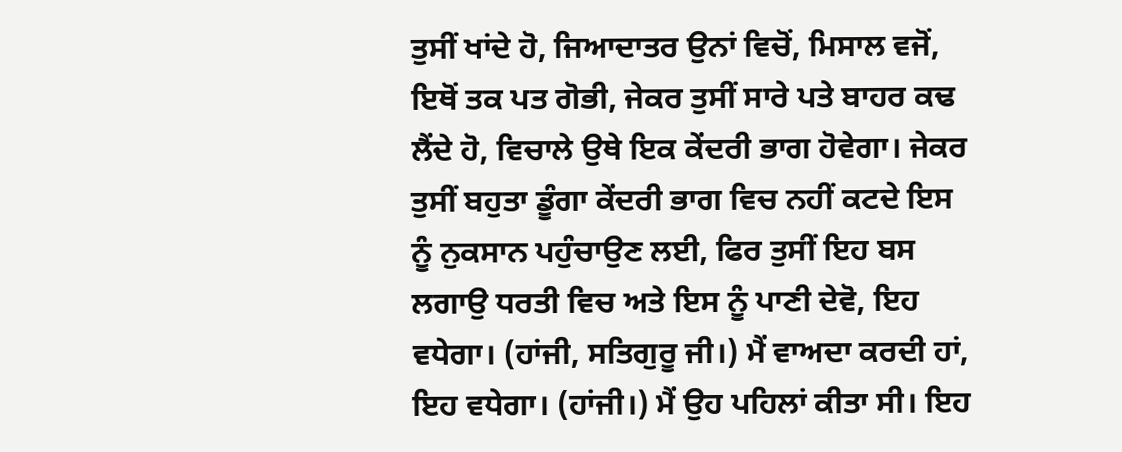ਤੁਸੀਂ ਖਾਂਦੇ ਹੋ, ਜਿਆਦਾਤਰ ਉਨਾਂ ਵਿਚੋਂ, ਮਿਸਾਲ ਵਜੋਂ, ਇਥੋਂ ਤਕ ਪਤ ਗੋਭੀ, ਜੇਕਰ ਤੁਸੀਂ ਸਾਰੇ ਪਤੇ ਬਾਹਰ ਕਢ ਲੈਂਦੇ ਹੋ, ਵਿਚਾਲੇ ਉਥੇ ਇਕ ਕੇਂਦਰੀ ਭਾਗ ਹੋਵੇਗਾ। ਜੇਕਰ ਤੁਸੀਂ ਬਹੁਤਾ ਡੂੰਗਾ ਕੇਂਦਰੀ ਭਾਗ ਵਿਚ ਨਹੀਂ ਕਟਦੇ ਇਸ ਨੂੰ ਨੁਕਸਾਨ ਪਹੁੰਚਾਉਣ ਲਈ, ਫਿਰ ਤੁਸੀਂ ਇਹ ਬਸ ਲਗਾਉ ਧਰਤੀ ਵਿਚ ਅਤੇ ਇਸ ਨੂੰ ਪਾਣੀ ਦੇਵੋ, ਇਹ ਵਧੇਗਾ। (ਹਾਂਜੀ, ਸਤਿਗੁਰੂ ਜੀ।) ਮੈਂ ਵਾਅਦਾ ਕਰਦੀ ਹਾਂ, ਇਹ ਵਧੇਗਾ। (ਹਾਂਜੀ।) ਮੈਂ ਉਹ ਪਹਿਲਾਂ ਕੀਤਾ ਸੀ। ਇਹ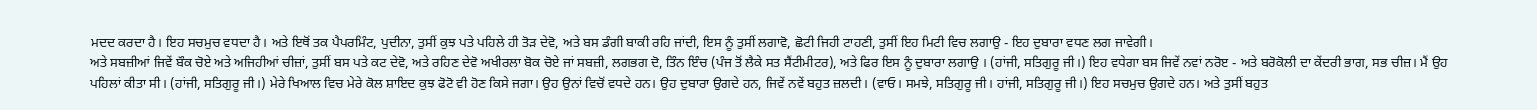ਮਦਦ ਕਰਦਾ ਹੈ। ਇਹ ਸਚਮੁਚ ਵਧਦਾ ਹੈ। ਅਤੇ ਇਥੋਂ ਤਕ ਪੈਪਰਮਿੰਟ, ਪੁਦੀਨਾ, ਤੁਸੀਂ ਕੁਝ ਪਤੇ ਪਹਿਲੇ ਹੀ ਤੋੜ ਦੇਵੋ, ਅਤੇ ਬਸ ਡੰਗੀ ਬਾਕੀ ਰਹਿ ਜਾਂਦੀ, ਇਸ ਨੂੰ ਤੁਸੀਂ ਲਗਾਵੋ, ਛੋਟੀ ਜਿਹੀ ਟਾਹਣੀ, ਤੁਸੀਂ ਇਹ ਮਿਟੀ ਵਿਚ ਲਗਾਉ - ਇਹ ਦੁਬਾਰਾ ਵਧਣ ਲਗ ਜਾਵੇਗੀ।
ਅਤੇ ਸਬਜ਼ੀਆਂ ਜਿਵੇਂ ਬੌਕ ਚੋਏ ਅਤੇ ਅਜਿਹੀਆਂ ਚੀਜ਼ਾਂ, ਤੁਸੀਂ ਬਸ ਪਤੇ ਕਟ ਦੇਵੋ, ਅਤੇ ਰਹਿਣ ਦੇਵੋ ਅਖੀਰਲਾ ਬੋਕ ਚੋਏ ਜਾਂ ਸਬਜ਼ੀ, ਲਗਭਗ ਦੋ, ਤਿੰਨ ਇੰਚ (ਪੰਜ ਤੋਂ ਲੈਕੇ ਸਤ ਸੈਂਟੀਮੀਟਰ), ਅਤੇ ਫਿਰ ਇਸ ਨੂੰ ਦੁਬਾਰਾ ਲਗਾਉ । (ਹਾਂਜੀ, ਸਤਿਗੁਰੂ ਜੀ।) ਇਹ ਵਧੇਗਾ ਬਸ ਜਿਵੇਂ ਨਵਾਂ ਨਰੋੲ - ਅਤੇ ਬਰੋਕੋਲੀ ਦਾ ਕੇਂਦਰੀ ਭਾਗ, ਸਭ ਚੀਜ਼। ਮੈਂ ਉਹ ਪਹਿਲਾਂ ਕੀਤਾ ਸੀ। (ਹਾਂਜੀ, ਸਤਿਗੁਰੂ ਜੀ।) ਮੇਰੇ ਖਿਆਲ ਵਿਚ ਮੇਰੇ ਕੋਲ ਸ਼ਾਇਦ ਕੁਝ ਫੋਟੋ ਵੀ ਹੋਣ ਕਿਸੇ ਜਗਾ। ਉਹ ਉਨਾਂ ਵਿਚੋਂ ਵਧਦੇ ਹਨ। ਉਹ ਦੁਬਾਰਾ ਉਗਦੇ ਹਨ, ਜਿਵੇਂ ਨਵੇਂ ਬਹੁਤ ਜ਼ਲਦੀ। (ਵਾਓ। ਸਮਝੇ, ਸਤਿਗੁਰੂ ਜੀ। ਹਾਂਜੀ, ਸਤਿਗੁਰੂ ਜੀ।) ਇਹ ਸਚਮੁਚ ਉਗਦੇ ਹਨ। ਅਤੇ ਤੁਸੀਂ ਬਹੁਤ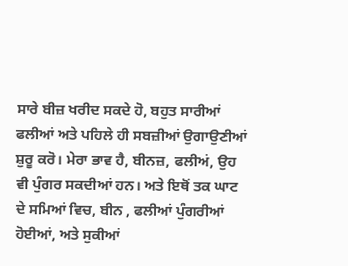ਸਾਰੇ ਬੀਜ਼ ਖਰੀਦ ਸਕਦੇ ਹੋ, ਬਹੁਤ ਸਾਰੀਆਂ ਫਲੀਆਂ ਅਤੇ ਪਹਿਲੇ ਹੀ ਸਬਜ਼ੀਆਂ ਉਗਾਉਣੀਆਂ ਸ਼ੁਰੂ ਕਰੋ। ਮੇਰਾ ਭਾਵ ਹੈ, ਬੀਨਜ਼, ਫਲੀਅਂ, ਉਹ ਵੀ ਪੁੰਗਰ ਸਕਦੀਆਂ ਹਨ। ਅਤੇ ਇਥੋਂ ਤਕ ਘਾਟ ਦੇ ਸਮਿਆਂ ਵਿਚ, ਬੀਨ , ਫਲੀਆਂ ਪੁੰਗਰੀਆਂ ਹੋਈਆਂ, ਅਤੇ ਸੁਕੀਆਂ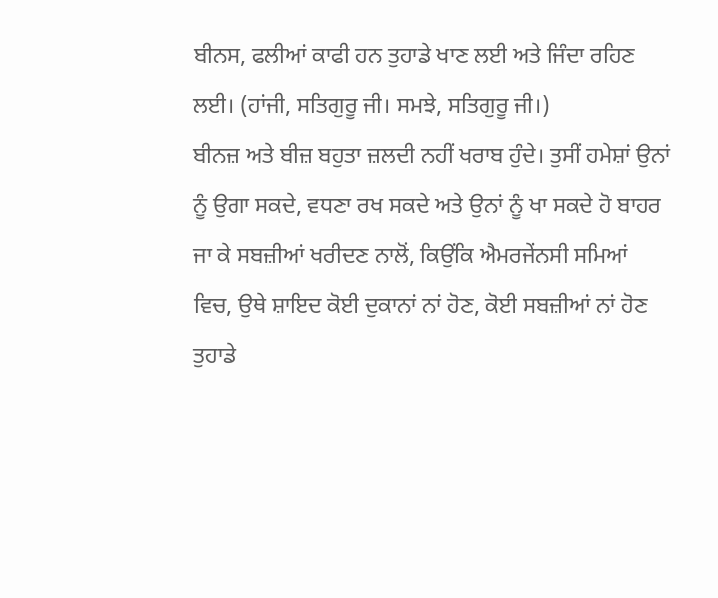ਬੀਨਸ, ਫਲੀਆਂ ਕਾਫੀ ਹਨ ਤੁਹਾਡੇ ਖਾਣ ਲਈ ਅਤੇ ਜਿੰਦਾ ਰਹਿਣ ਲਈ। (ਹਾਂਜੀ, ਸਤਿਗੁਰੂ ਜੀ। ਸਮਝੇ, ਸਤਿਗੁਰੂ ਜੀ।)
ਬੀਨਜ਼ ਅਤੇ ਬੀਜ਼ ਬਹੁਤਾ ਜ਼ਲਦੀ ਨਹੀਂ ਖਰਾਬ ਹੁੰਦੇ। ਤੁਸੀਂ ਹਮੇਸ਼ਾਂ ਉਨਾਂ ਨੂੰ ਉਗਾ ਸਕਦੇ, ਵਧਣਾ ਰਖ ਸਕਦੇ ਅਤੇ ਉਨਾਂ ਨੂੰ ਖਾ ਸਕਦੇ ਹੋ ਬਾਹਰ ਜਾ ਕੇ ਸਬਜ਼ੀਆਂ ਖਰੀਦਣ ਨਾਲੋਂ, ਕਿਉਂਕਿ ਐਮਰਜੇਂਨਸੀ ਸਮਿਆਂ ਵਿਚ, ਉਥੇ ਸ਼ਾਇਦ ਕੋਈ ਦੁਕਾਨਾਂ ਨਾਂ ਹੋਣ, ਕੋਈ ਸਬਜ਼ੀਆਂ ਨਾਂ ਹੋਣ ਤੁਹਾਡੇ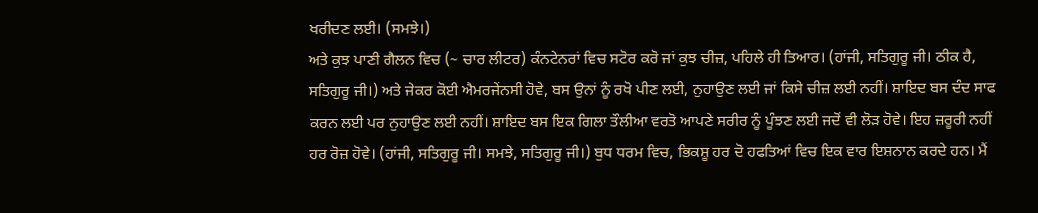ਖਰੀਦਣ ਲਈ। (ਸਮਝੇ।)
ਅਤੇ ਕੁਝ ਪਾਣੀ ਗੈਲਨ ਵਿਚ (~ ਚਾਰ ਲੀਟਰ) ਕੰਨਟੇਨਰਾਂ ਵਿਚ ਸਟੋਰ ਕਰੋ ਜਾਂ ਕੁਝ ਚੀਜ਼, ਪਹਿਲੇ ਹੀ ਤਿਆਰ। (ਹਾਂਜੀ, ਸਤਿਗੁਰੂ ਜੀ। ਠੀਕ ਹੈ, ਸਤਿਗੁਰੂ ਜੀ।) ਅਤੇ ਜੇਕਰ ਕੋਈ ਐਮਰਜੇਂਨਸੀ ਹੋਵੇ, ਬਸ ਉਨਾਂ ਨੂੰ ਰਖੋ ਪੀਣ ਲਈ, ਨੁਹਾਉਣ ਲਈ ਜਾਂ ਕਿਸੇ ਚੀਜ਼ ਲਈ ਨਹੀਂ। ਸ਼ਾਇਦ ਬਸ ਦੰਦ ਸਾਫ ਕਰਨ ਲਈ ਪਰ ਨੁਹਾਉਣ ਲਈ ਨਹੀਂ। ਸ਼ਾਇਦ ਬਸ ਇਕ ਗਿਲਾ ਤੌਲੀਆ ਵਰਤੋ ਆਪਣੇ ਸਰੀਰ ਨੂੰ ਪੂੰਝਣ ਲਈ ਜਦੋਂ ਵੀ ਲੋੜ ਹੋਵੇ। ਇਹ ਜ਼ਰੂਰੀ ਨਹੀਂ ਹਰ ਰੋਜ਼ ਹੋਵੇ। (ਹਾਂਜੀ, ਸਤਿਗੁਰੂ ਜੀ। ਸਮਝੇ, ਸਤਿਗੁਰੂ ਜੀ।) ਬੁਧ ਧਰਮ ਵਿਚ, ਭਿਕਸ਼ੂ ਹਰ ਦੋ ਹਫਤਿਆਂ ਵਿਚ ਇਕ ਵਾਰ ਇਸ਼ਨਾਨ ਕਰਦੇ ਹਨ। ਮੈਂ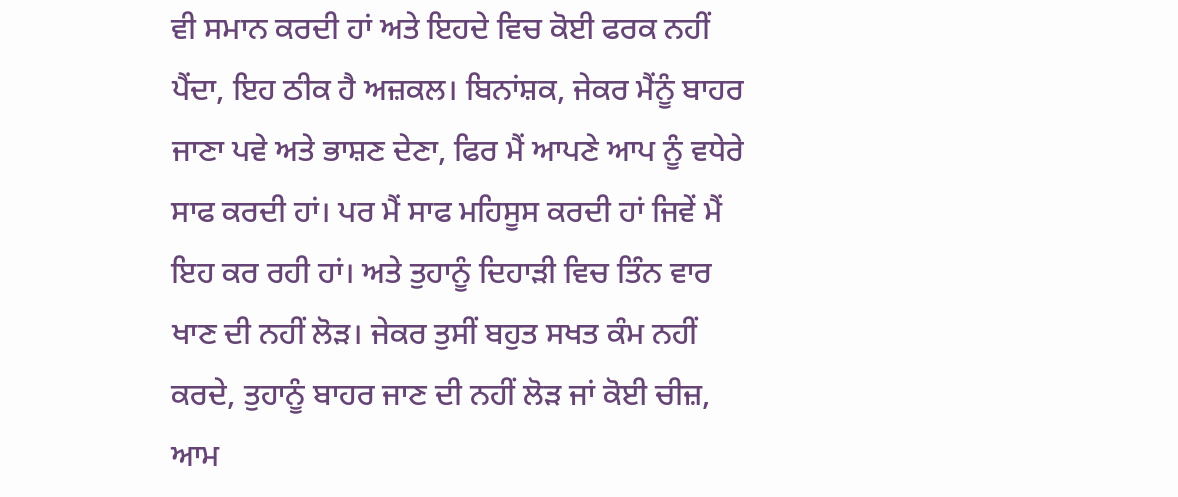ਵੀ ਸਮਾਨ ਕਰਦੀ ਹਾਂ ਅਤੇ ਇਹਦੇ ਵਿਚ ਕੋਈ ਫਰਕ ਨਹੀਂ ਪੈਂਦਾ, ਇਹ ਠੀਕ ਹੈ ਅਜ਼ਕਲ। ਬਿਨਾਂਸ਼ਕ, ਜੇਕਰ ਮੈਂਨੂੰ ਬਾਹਰ ਜਾਣਾ ਪਵੇ ਅਤੇ ਭਾਸ਼ਣ ਦੇਣਾ, ਫਿਰ ਮੈਂ ਆਪਣੇ ਆਪ ਨੂੰ ਵਧੇਰੇ ਸਾਫ ਕਰਦੀ ਹਾਂ। ਪਰ ਮੈਂ ਸਾਫ ਮਹਿਸੂਸ ਕਰਦੀ ਹਾਂ ਜਿਵੇਂ ਮੈਂ ਇਹ ਕਰ ਰਹੀ ਹਾਂ। ਅਤੇ ਤੁਹਾਨੂੰ ਦਿਹਾੜੀ ਵਿਚ ਤਿੰਨ ਵਾਰ ਖਾਣ ਦੀ ਨਹੀਂ ਲੋੜ। ਜੇਕਰ ਤੁਸੀਂ ਬਹੁਤ ਸਖਤ ਕੰਮ ਨਹੀਂ ਕਰਦੇ, ਤੁਹਾਨੂੰ ਬਾਹਰ ਜਾਣ ਦੀ ਨਹੀਂ ਲੋੜ ਜਾਂ ਕੋਈ ਚੀਜ਼, ਆਮ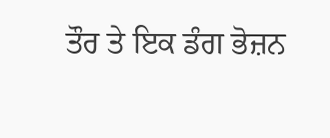ਤੌਰ ਤੇ ਇਕ ਡੰਗ ਭੋਜ਼ਨ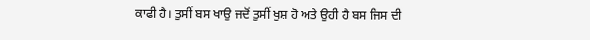ਕਾਫੀ ਹੈ। ਤੁਸੀਂ ਬਸ ਖਾਉ ਜਦੋਂ ਤੁਸੀਂ ਖੁਸ਼ ਹੋ ਅਤੇ ਉਹੀ ਹੈ ਬਸ ਜਿਸ ਦੀ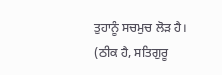ਤੁਹਾਨੂੰ ਸਚਮੁਚ ਲੋੜ ਹੈ। (ਠੀਕ ਹੈ, ਸਤਿਗੁਰੂ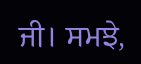ਜੀ। ਸਮਝੇ,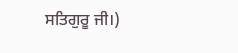ਸਤਿਗੁਰੂ ਜੀ।)